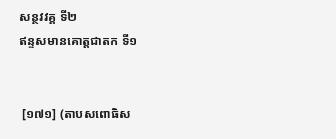សន្ថវវគ្គ ទី២
ឥន្ទសមានគោត្តជាតក ទី១


 [១៧១] (តាបសពោធិស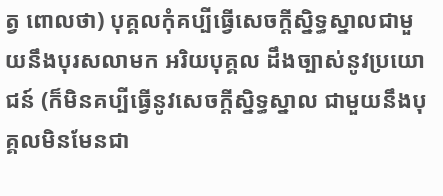ត្វ ពោលថា) បុគ្គលកុំគប្បីធ្វើសេចក្តីស្និទ្ធស្នាលជាមួយនឹងបុរសលាមក អរិយបុគ្គល ដឹងច្បាស់នូវប្រយោជន៍ (ក៏មិនគប្បីធ្វើនូវសេចក្ដីស្និទ្ធស្នាល ជាមួយនឹងបុគ្គលមិនមែនជា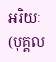អរិយៈ (បុគ្គល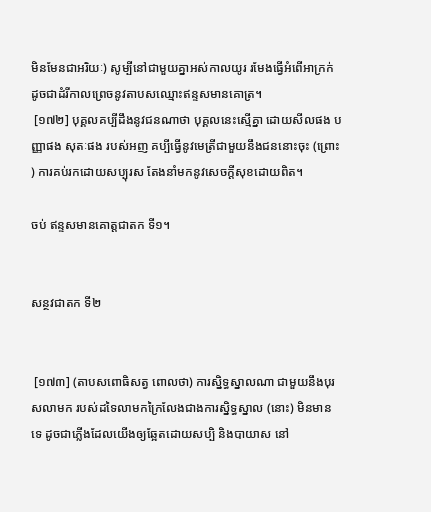មិនមែនជាអរិយៈ) សូម្បីនៅជាមួយគ្នាអស់កាលយូរ រមែងធ្វើអំពើអាក្រក់ ដូចជាដំរីកាលព្រេចនូវតាបសឈ្មោះឥន្ទសមានគោត្រ។
 [១៧២] បុគ្គលគប្បីដឹងនូវជនណាថា បុគ្គលនេះស្មើគ្នា ដោយសីលផង បញ្ញាផង សុតៈផង របស់អញ គប្បីធ្វើនូវមេត្រីជាមួយនឹងជននោះចុះ (ព្រោះ) ការគប់រកដោយសប្បុរស តែងនាំមកនូវសេចក្ដីសុខដោយពិត។

ចប់ ឥន្ទសមានគោត្តជាតក ទី១។


សន្ថវជាតក ទី២


 [១៧៣] (តាបសពោធិសត្វ ពោលថា) ការស្និទ្ធស្នាលណា ជាមួយនឹងបុរសលាមក របស់ដទៃលាមកក្រៃលែងជាងការស្និទ្ធស្នាល (នោះ) មិនមានទេ ដូចជាភ្លើងដែលយើងឲ្យឆ្អែតដោយសប្បិ និងបាយាស នៅ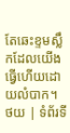តែឆេះខ្ទមស្លឹកដែលយើងធ្វើហើយដោយលំបាក។
ថយ | ទំព័រទី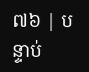៧៦ | បន្ទាប់